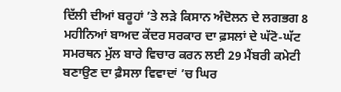ਦਿੱਲੀ ਦੀਆਂ ਬਰੂਹਾਂ ’ਤੇ ਲੜੇ ਕਿਸਾਨ ਅੰਦੋਲਨ ਦੇ ਲਗਭਗ 8 ਮਹੀਨਿਆਂ ਬਾਅਦ ਕੇਂਦਰ ਸਰਕਾਰ ਦਾ ਫ਼ਸਲਾਂ ਦੇ ਘੱਟੋ-ਘੱਟ ਸਮਰਥਨ ਮੁੱਲ ਬਾਰੇ ਵਿਚਾਰ ਕਰਨ ਲਈ 29 ਮੈਂਬਰੀ ਕਮੇਟੀ ਬਣਾਉਣ ਦਾ ਫ਼ੈਸਲਾ ਵਿਵਾਦਾਂ ’ਚ ਘਿਰ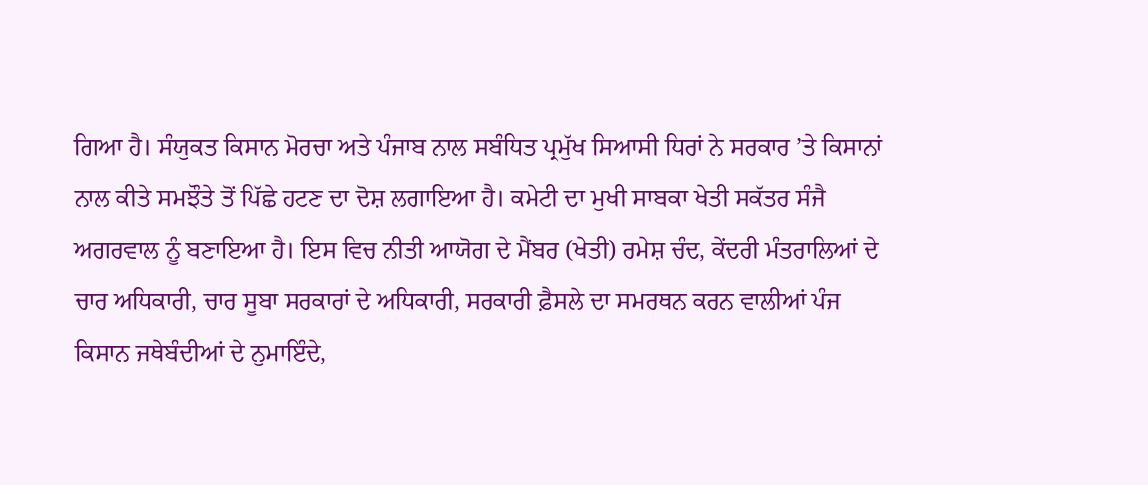ਗਿਆ ਹੈ। ਸੰਯੁਕਤ ਕਿਸਾਨ ਮੋਰਚਾ ਅਤੇ ਪੰਜਾਬ ਨਾਲ ਸਬੰਧਿਤ ਪ੍ਰਮੁੱਖ ਸਿਆਸੀ ਧਿਰਾਂ ਨੇ ਸਰਕਾਰ ’ਤੇ ਕਿਸਾਨਾਂ ਨਾਲ ਕੀਤੇ ਸਮਝੌਤੇ ਤੋਂ ਪਿੱਛੇ ਹਟਣ ਦਾ ਦੋਸ਼ ਲਗਾਇਆ ਹੈ। ਕਮੇਟੀ ਦਾ ਮੁਖੀ ਸਾਬਕਾ ਖੇਤੀ ਸਕੱਤਰ ਸੰਜੈ ਅਗਰਵਾਲ ਨੂੰ ਬਣਾਇਆ ਹੈ। ਇਸ ਵਿਚ ਨੀਤੀ ਆਯੋਗ ਦੇ ਮੈਂਬਰ (ਖੇਤੀ) ਰਮੇਸ਼ ਚੰਦ, ਕੇਂਦਰੀ ਮੰਤਰਾਲਿਆਂ ਦੇ ਚਾਰ ਅਧਿਕਾਰੀ, ਚਾਰ ਸੂਬਾ ਸਰਕਾਰਾਂ ਦੇ ਅਧਿਕਾਰੀ, ਸਰਕਾਰੀ ਫ਼ੈਸਲੇ ਦਾ ਸਮਰਥਨ ਕਰਨ ਵਾਲੀਆਂ ਪੰਜ ਕਿਸਾਨ ਜਥੇਬੰਦੀਆਂ ਦੇ ਨੁਮਾਇੰਦੇ,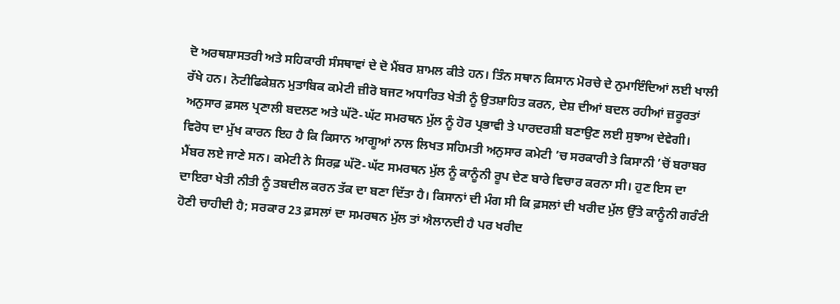ਦੋ ਅਰਥਸ਼ਾਸਤਰੀ ਅਤੇ ਸਹਿਕਾਰੀ ਸੰਸਥਾਵਾਂ ਦੇ ਦੋ ਮੈਂਬਰ ਸ਼ਾਮਲ ਕੀਤੇ ਹਨ। ਤਿੰਨ ਸਥਾਨ ਕਿਸਾਨ ਮੋਰਚੇ ਦੇ ਨੁਮਾਇੰਦਿਆਂ ਲਈ ਖਾਲੀ ਰੱਖੇ ਹਨ। ਨੋਟੀਫਿਕੇਸ਼ਨ ਮੁਤਾਬਿਕ ਕਮੇਟੀ ਜ਼ੀਰੋ ਬਜਟ ਅਧਾਰਿਤ ਖੇਤੀ ਨੂੰ ਉਤਸ਼ਾਹਿਤ ਕਰਨ, ਦੇਸ਼ ਦੀਆਂ ਬਦਲ ਰਹੀਆਂ ਜ਼ਰੂਰਤਾਂ ਅਨੁਸਾਰ ਫ਼ਸਲ ਪ੍ਰਣਾਲੀ ਬਦਲਣ ਅਤੇ ਘੱਟੋ-ਘੱਟ ਸਮਰਥਨ ਮੁੱਲ ਨੂੰ ਹੋਰ ਪ੍ਰਭਾਵੀ ਤੇ ਪਾਰਦਰਸ਼ੀ ਬਣਾਉਣ ਲਈ ਸੁਝਾਅ ਦੇਵੇਗੀ।
ਵਿਰੋਧ ਦਾ ਮੁੱਖ ਕਾਰਨ ਇਹ ਹੈ ਕਿ ਕਿਸਾਨ ਆਗੂਆਂ ਨਾਲ ਲਿਖਤ ਸਹਿਮਤੀ ਅਨੁਸਾਰ ਕਮੇਟੀ ’ਚ ਸਰਕਾਰੀ ਤੇ ਕਿਸਾਨੀ ’ਚੋਂ ਬਰਾਬਰ ਮੈਂਬਰ ਲਏ ਜਾਣੇ ਸਨ। ਕਮੇਟੀ ਨੇ ਸਿਰਫ਼ ਘੱਟੋ-ਘੱਟ ਸਮਰਥਨ ਮੁੱਲ ਨੂੰ ਕਾਨੂੰਨੀ ਰੂਪ ਦੇਣ ਬਾਰੇ ਵਿਚਾਰ ਕਰਨਾ ਸੀ। ਹੁਣ ਇਸ ਦਾ ਦਾਇਰਾ ਖੇਤੀ ਨੀਤੀ ਨੂੰ ਤਬਦੀਲ ਕਰਨ ਤੱਕ ਦਾ ਬਣਾ ਦਿੱਤਾ ਹੈ। ਕਿਸਾਨਾਂ ਦੀ ਮੰਗ ਸੀ ਕਿ ਫ਼ਸਲਾਂ ਦੀ ਖਰੀਦ ਮੁੱਲ ਉੱਤੇ ਕਾਨੂੰਨੀ ਗਰੰਟੀ ਹੋਣੀ ਚਾਹੀਦੀ ਹੈ; ਸਰਕਾਰ 23 ਫ਼ਸਲਾਂ ਦਾ ਸਮਰਥਨ ਮੁੱਲ ਤਾਂ ਐਲਾਨਦੀ ਹੈ ਪਰ ਖਰੀਦ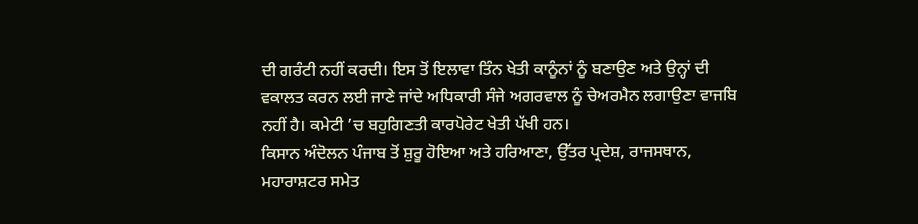ਦੀ ਗਰੰਟੀ ਨਹੀਂ ਕਰਦੀ। ਇਸ ਤੋਂ ਇਲਾਵਾ ਤਿੰਨ ਖੇਤੀ ਕਾਨੂੰਨਾਂ ਨੂੰ ਬਣਾਉਣ ਅਤੇ ਉਨ੍ਹਾਂ ਦੀ ਵਕਾਲਤ ਕਰਨ ਲਈ ਜਾਣੇ ਜਾਂਦੇ ਅਧਿਕਾਰੀ ਸੰਜੇ ਅਗਰਵਾਲ ਨੂੰ ਚੇਅਰਮੈਨ ਲਗਾਉਣਾ ਵਾਜਬਿ ਨਹੀਂ ਹੈ। ਕਮੇਟੀ ’ਚ ਬਹੁਗਿਣਤੀ ਕਾਰਪੋਰੇਟ ਖੇਤੀ ਪੱਖੀ ਹਨ।
ਕਿਸਾਨ ਅੰਦੋਲਨ ਪੰਜਾਬ ਤੋਂ ਸ਼ੁਰੂ ਹੋਇਆ ਅਤੇ ਹਰਿਆਣਾ, ਉੱਤਰ ਪ੍ਰਦੇਸ਼, ਰਾਜਸਥਾਨ, ਮਹਾਰਾਸ਼ਟਰ ਸਮੇਤ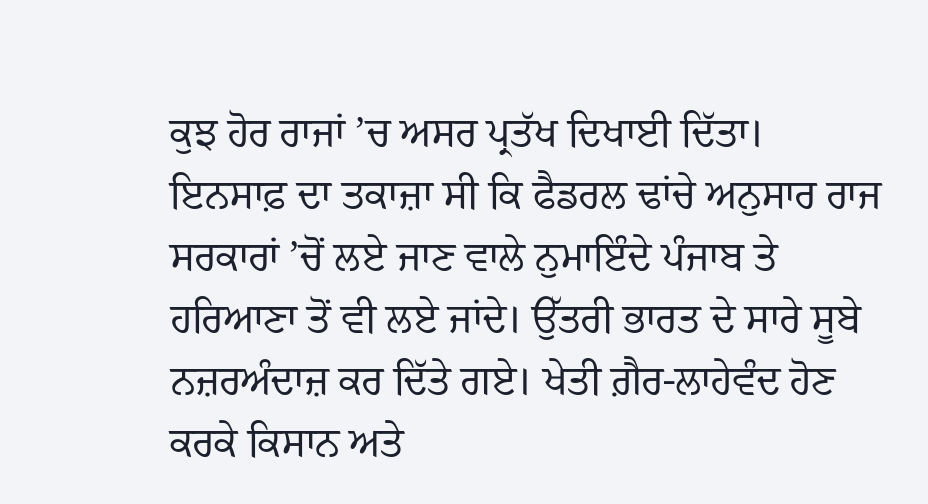ਕੁਝ ਹੋਰ ਰਾਜਾਂ ’ਚ ਅਸਰ ਪ੍ਰਤੱਖ ਦਿਖਾਈ ਦਿੱਤਾ। ਇਨਸਾਫ਼ ਦਾ ਤਕਾਜ਼ਾ ਸੀ ਕਿ ਫੈਡਰਲ ਢਾਂਚੇ ਅਨੁਸਾਰ ਰਾਜ ਸਰਕਾਰਾਂ ’ਚੋਂ ਲਏ ਜਾਣ ਵਾਲੇ ਨੁਮਾਇੰਦੇ ਪੰਜਾਬ ਤੇ ਹਰਿਆਣਾ ਤੋਂ ਵੀ ਲਏ ਜਾਂਦੇ। ਉੱਤਰੀ ਭਾਰਤ ਦੇ ਸਾਰੇ ਸੂਬੇ ਨਜ਼ਰਅੰਦਾਜ਼ ਕਰ ਦਿੱਤੇ ਗਏ। ਖੇਤੀ ਗ਼ੈਰ-ਲਾਹੇਵੰਦ ਹੋਣ ਕਰਕੇ ਕਿਸਾਨ ਅਤੇ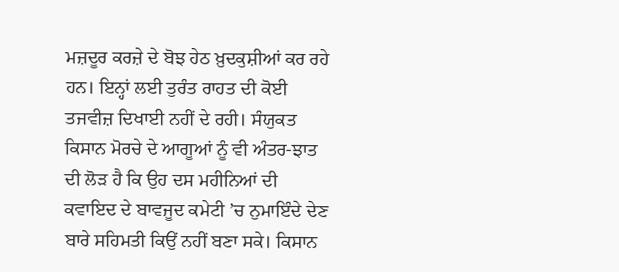ਮਜ਼ਦੂਰ ਕਰਜ਼ੇ ਦੇ ਬੋਝ ਹੇਠ ਖ਼ੁਦਕੁਸ਼ੀਆਂ ਕਰ ਰਹੇ ਹਨ। ਇਨ੍ਹਾਂ ਲਈ ਤੁਰੰਤ ਰਾਹਤ ਦੀ ਕੋਈ ਤਜਵੀਜ਼ ਦਿਖਾਈ ਨਹੀਂ ਦੇ ਰਹੀ। ਸੰਯੁਕਤ ਕਿਸਾਨ ਮੋਰਚੇ ਦੇ ਆਗੂਆਂ ਨੂੰ ਵੀ ਅੰਤਰ-ਝਾਤ ਦੀ ਲੋੜ ਹੈ ਕਿ ਉਹ ਦਸ ਮਹੀਨਿਆਂ ਦੀ ਕਵਾਇਦ ਦੇ ਬਾਵਜੂਦ ਕਮੇਟੀ ’ਚ ਨੁਮਾਇੰਦੇ ਦੇਣ ਬਾਰੇ ਸਹਿਮਤੀ ਕਿਉਂ ਨਹੀਂ ਬਣਾ ਸਕੇ। ਕਿਸਾਨ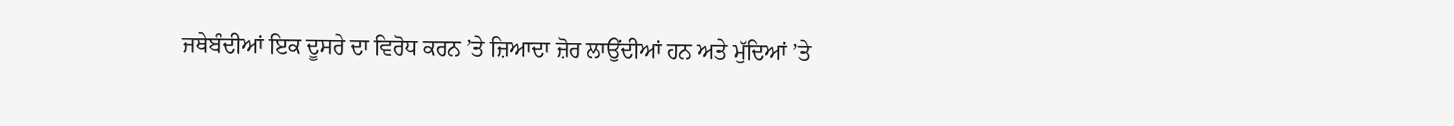ਜਥੇਬੰਦੀਆਂ ਇਕ ਦੂਸਰੇ ਦਾ ਵਿਰੋਧ ਕਰਨ ’ਤੇ ਜ਼ਿਆਦਾ ਜ਼ੋਰ ਲਾਉਂਦੀਆਂ ਹਨ ਅਤੇ ਮੁੱਦਿਆਂ ’ਤੇ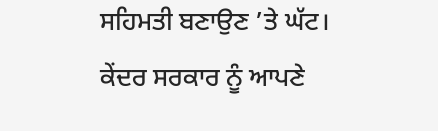ਸਹਿਮਤੀ ਬਣਾਉਣ ’ਤੇ ਘੱਟ। ਕੇਂਦਰ ਸਰਕਾਰ ਨੂੰ ਆਪਣੇ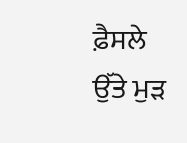ਫ਼ੈਸਲੇ ਉੱਤੇ ਮੁੜ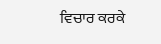ਵਿਚਾਰ ਕਰਕੇ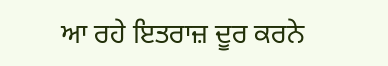ਆ ਰਹੇ ਇਤਰਾਜ਼ ਦੂਰ ਕਰਨੇ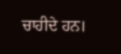ਚਾਹੀਦੇ ਹਨ।